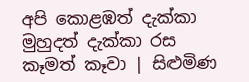අපි කොළඹත් දැක්කා මුහුදත් දැක්කා රස කෑමත් කෑවා | සිළුමිණ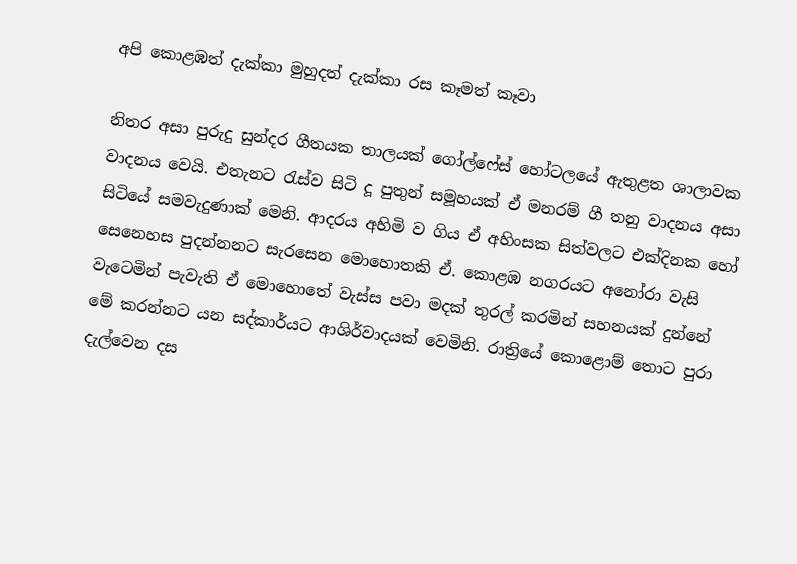අපි කොළඹත් දැක්කා මුහුදත් දැක්කා රස කෑමත් කෑවා

නිතර අසා පුරුදු සුන්දර ගීතයක තාලයක් ගෝල්ෆේස් හෝටලයේ ඇතුළත ශාලාවක වාදනය වෙයි. එතැනට රැස්ව සිටි දූ පුතුන් සමූහයක් ඒ මනරම් ගී තනු වාදනය අසා සිටියේ සමවැදුණාක් මෙනි. ආදරය අහිමි ව ගිය ඒ අහිංසක සිත්වලට එක්දිනක හෝ සෙනෙහස පුදන්නනට සැරසෙන මොහොතකි ඒ. කොළඹ නගරයට අනෝරා වැසි වැටෙමින් පැවැති ඒ මොහොතේ වැස්ස පවා මදක් තුරල් කරමින් සහනයක් දුන්නේ මේ කරන්නට යන සද්කාර්යට ආශිර්වාදයක් වෙමිනි. රාත්‍රියේ කොළොම් තොට පුරා දැල්වෙන දස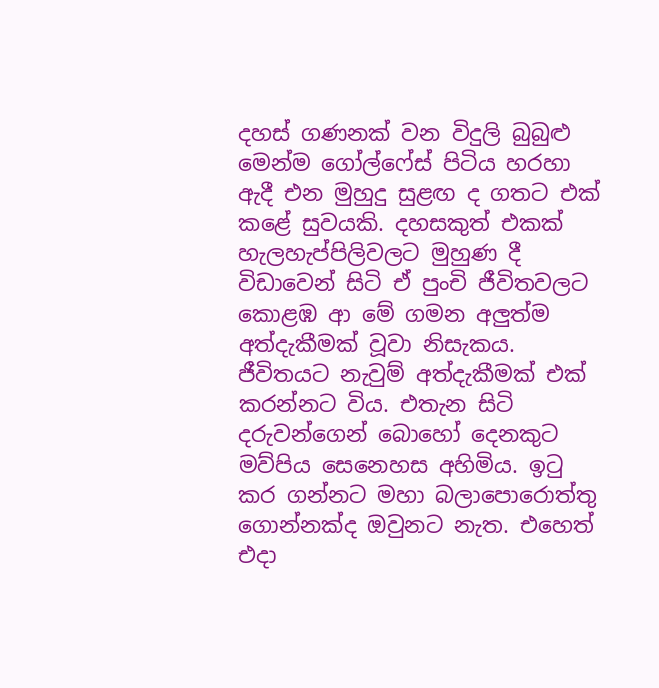දහස් ගණනක් වන විදුලි බුබුළු මෙන්ම ගෝල්ෆේස් පිටිය හරහා ඇදී එන මුහුදු සුළඟ ද ගතට එක් කළේ සුවයකි. දහසකුත් එකක් හැලහැප්පිලිවලට මුහුණ දී විඩාවෙන් සිටි ඒ පුංචි ජීවිතවලට කොළඹ ආ මේ ගමන අලුත්ම අත්දැකීමක් වූවා නිසැකය. ජීවිතයට නැවුම් අත්දැකීමක් එක් කරන්නට විය. එතැන සිටි දරුවන්ගෙන් බොහෝ දෙනකුට මව්පිය සෙනෙහස අහිමිය. ඉටු කර ගන්නට මහා බලාපොරොත්තු ගොන්නක්ද ඔවුනට නැත. එහෙත් එදා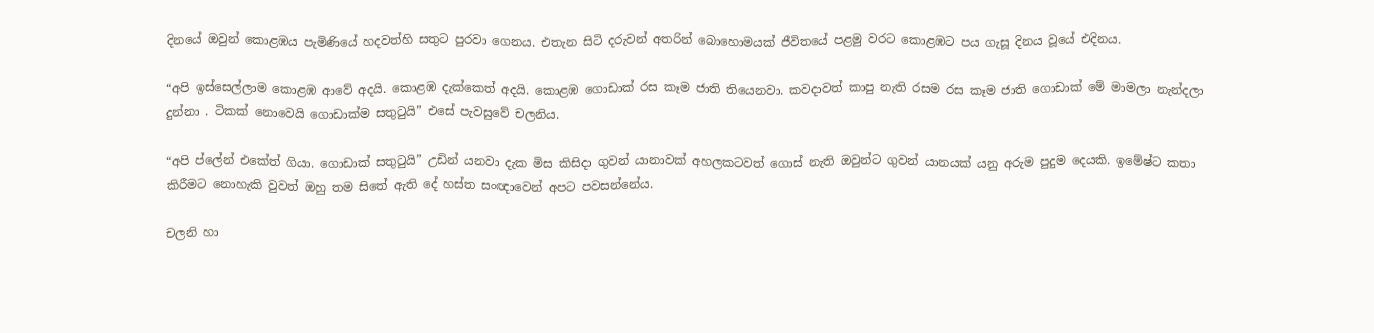දිනයේ ඔවුන් කොළඹය පැමිණියේ හදවත්හි සතුට පුරවා ගෙනය. එතැන සිටි දරුවන් අතරින් බොහොමයක් ජීවිතයේ පළමු වරට කොළඹට පය ගැසූ දිනය වූයේ එදිනය.

“අපි ඉස්සෙල්ලාම කොළඹ ආවේ අදයි. කොළඹ දැක්කෙත් අදයි. කොළඹ ගොඩාක් රස කෑම ජාති තියෙනවා. කවදාවත් කාපු නැති රසම රස කෑම ජාති ගොඩාක් මේ මාමලා නැන්දලා දුන්නා . ටිකක් නොවෙයි ගොඩාක්ම සතුටුයි” එසේ පැවසුවේ චලනිය.

“අපි ප්ලේන් එකේත් ගියා. ගොඩාක් සතුටුයි” උඩින් යනවා දැක මිස කිසිදා ගුවන් යානාවක් අහලකටවත් ගොස් නැති ඔවුන්ට ගුවන් යානයක් යනු අරුම පුදුම දෙයකි. ඉමේෂ්ට කතා කිරීමට නොහැකි වුවත් ඔහු තම සිතේ ඇති දේ හස්ත සංඥාවෙන් අපට පවසන්නේය.

චලනි හා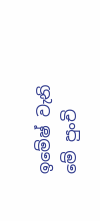ඉමේෂ් වැනි මේ පුංචි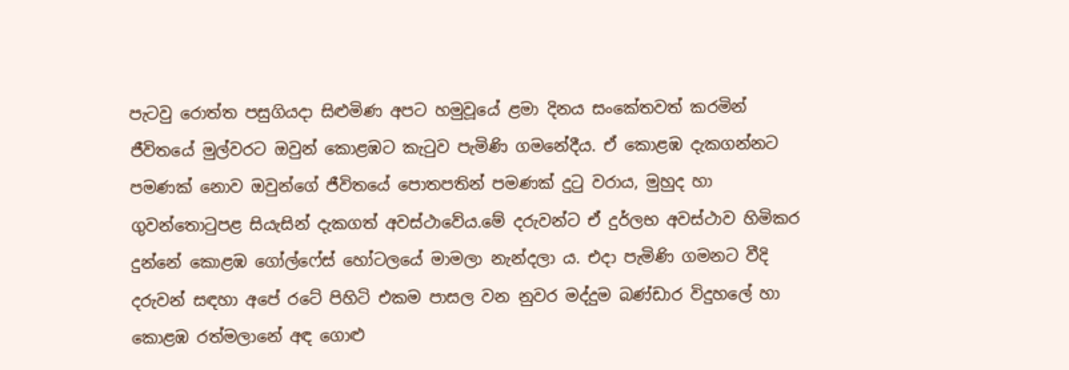පැටවු රොත්ත පසුගියදා සිළුමිණ අපට හමුවූයේ ළමා දිනය සංකේතවත් කරමින් ජීවිතයේ මුල්වරට ඔවුන් කොළඹට කැටුව පැමිණි ගමනේදීය. ඒ කොළඹ දැකගන්නට පමණක් නොව ඔවුන්ගේ ජීවිතයේ පොතපතින් පමණක් දුටු වරාය, මුහුද හා ගුවන්තොටුපළ සියැසින් දැකගත් අවස්ථාවේය.මේ දරුවන්ට ඒ දුර්ලභ අවස්ථාව හිමිකර දුන්නේ කොළඹ ගෝල්ෆේස් හෝටලයේ මාමලා නැන්දලා ය. එදා පැමිණි ගමනට වීදි දරුවන් සඳහා අපේ රටේ පිහිටි එකම පාසල වන නුවර මද්දුම බණ්ඩාර විදුහලේ හා කොළඹ රත්මලානේ අඳ ගොළු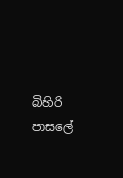බිහිරි පාසලේ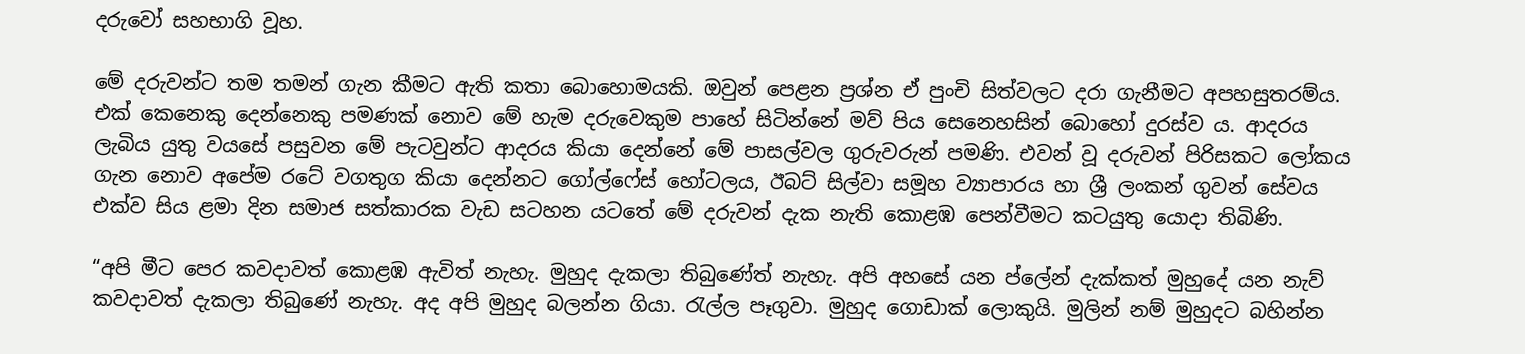දරුවෝ සහභාගි වූහ.

මේ දරුවන්ට තම තමන් ගැන කීමට ඇති කතා බොහොමයකි. ඔවුන් පෙළන ප්‍රශ්න ඒ පුංචි සිත්වලට දරා ගැනීමට අපහසුතරම්ය. එක් කෙනෙකු දෙන්නෙකු පමණක් නොව මේ හැම දරුවෙකුම පාහේ සිටින්නේ මව් පිය සෙනෙහසින් බොහෝ දුරස්ව ය. ආදරය ලැබිය යුතු වයසේ පසුවන මේ පැටවුන්ට ආදරය කියා දෙන්නේ මේ පාසල්වල ගුරුවරුන් පමණි. එවන් වූ දරුවන් පිරිසකට ලෝකය ගැන නොව අපේම රටේ වගතුග කියා දෙන්නට ගෝල්ෆේස් හෝටලය, ඊබට් සිල්වා සමූහ ව්‍යාපාරය හා ශ්‍රී ලංකන් ගුවන් සේවය එක්ව සිය ළමා දින සමාජ සත්කාරක වැඩ සටහන යටතේ මේ දරුවන් දැක නැති කොළඹ පෙන්වීමට කටයුතු යොදා තිබිණි.

“අපි මීට පෙර කවදාවත් කොළඹ ඇවිත් නැහැ. මුහුද දැකලා තිබුණේත් නැහැ. අපි අහසේ යන ප්ලේන් දැක්කත් මුහුදේ යන නැව් කවදාවත් දැකලා තිබුණේ නැහැ. අද අපි මුහුද බලන්න ගියා. රැල්ල පෑගුවා. මුහුද ගොඩාක් ලොකුයි. මුලින් නම් මුහුදට බහින්න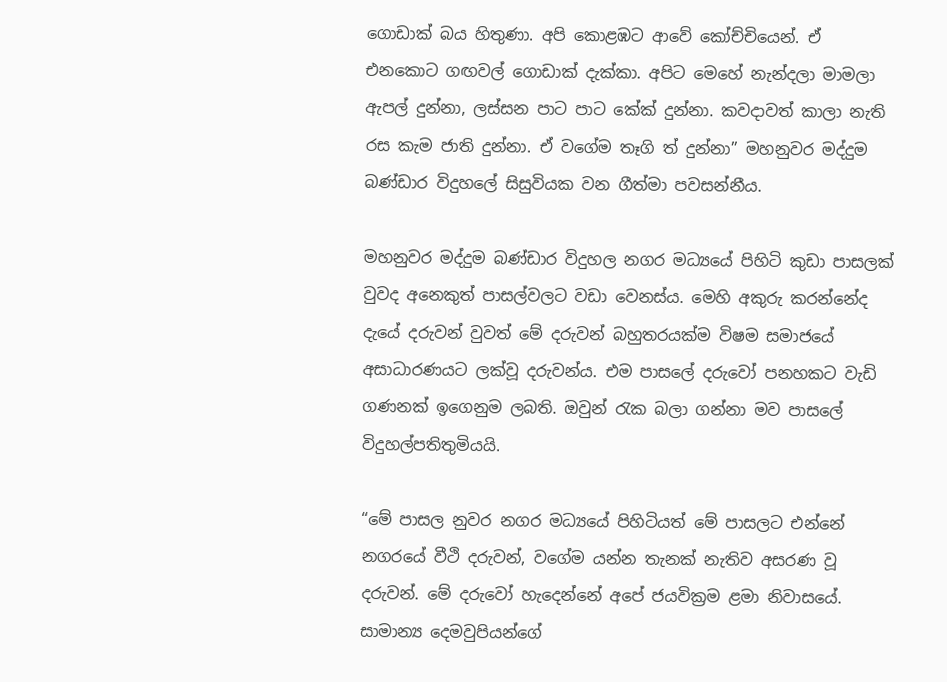ගොඩාක් බය හිතුණා. අපි කොළඹට ආවේ කෝච්චියෙන්. ඒ එනකොට ගඟවල් ගොඩාක් දැක්කා. අපිට මෙහේ නැන්දලා මාමලා ඇපල් දුන්නා, ලස්සන පාට පාට කේක් දුන්නා. කවදාවත් කාලා නැති රස කැම ජාති දුන්නා. ඒ වගේම තෑගි ත් දුන්නා” මහනුවර මද්දුම බණ්ඩාර විදුහලේ සිසුවියක වන ගීත්මා පවසන්නීය.

මහනුවර මද්දුම බණ්ඩාර විදුහල නගර මධ්‍යයේ පිහිටි කුඩා පාසලක් වුවද අනෙකුත් පාසල්වලට වඩා වෙනස්ය. මෙහි අකුරු කරන්නේද දැයේ දරුවන් වුවත් මේ දරුවන් බහුතරයක්ම විෂම සමාජයේ අසාධාරණයට ලක්වූ දරුවන්ය. එම පාසලේ දරුවෝ පනහකට වැඩි ගණනක් ඉගෙනුම ලබති. ඔවුන් රැක බලා ගන්නා මව පාසලේ විදුහල්පතිතුමියයි.

“මේ පාසල නුවර නගර මධ්‍යයේ පිහිටියත් මේ පාසලට එන්නේ නගරයේ වීථි දරුවන්, වගේම යන්න තැනක් නැතිව අසරණ වූ දරුවන්. මේ දරුවෝ හැදෙන්නේ අපේ ජයවික්‍රම ළමා නිවාසයේ. සාමාන්‍ය දෙමවුපියන්ගේ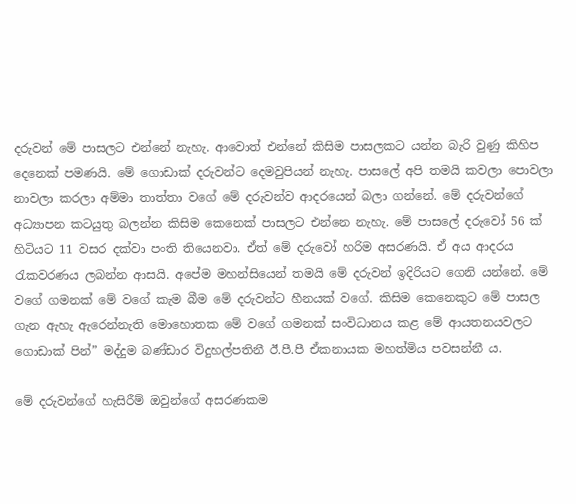දරුවන් මේ පාසලට එන්නේ නැහැ. ආවොත් එන්නේ කිසිම පාසලකට යන්න බැරි වුණු කිහිප දෙනෙක් පමණයි. මේ ගොඩාක් දරුවන්ට දෙමවුපියන් නැහැ. පාසලේ අපි තමයි කවලා පොවලා නාවලා කරලා අම්මා තාත්තා වගේ මේ දරුවන්ව ආදරයෙන් බලා ගන්නේ. මේ දරුවන්ගේ අධ්‍යාපන කටයුතු බලන්න කිසිම කෙනෙක් පාසලට එන්නෙ නැහැ. මේ පාසලේ දරුවෝ 56 ක් හිටියට 11 වසර දක්වා පංති තියෙනවා. ඒත් මේ දරුවෝ හරිම අසරණයි. ඒ අය ආදරය රැකවරණය ලබන්න ආසයි. අපේම මහන්සියෙන් තමයි මේ දරුවන් ඉදිරියට ගෙනි යන්නේ. මේ වගේ ගමනක් මේ වගේ කැම බීම මේ දරුවන්ට හීනයක් වගේ. කිසිම කෙනෙකුට මේ පාසල ගැන ඇහැ ඇරෙන්නැති මොහොතක මේ වගේ ගමනක් සංවිධානය කළ මේ ආයතනයවලට ගොඩාක් පින්” මද්දුම බණ්ඩාර විදුහල්පතිනී ඊ.පී.පී ඒකනායක මහත්මිය පවසන්නී ය.

මේ දරුවන්ගේ හැසිරීම් ඔවුන්ගේ අසරණකම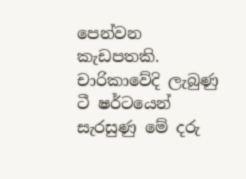පෙන්වන කැඩපතකි. චාරිකාවේදි ලැබුණු ටී ෂර්ටයෙන් සැරසුණු මේ දරු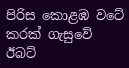පිරිස කොළඹ වටේ කරක් ගැසුවේ ඊබට්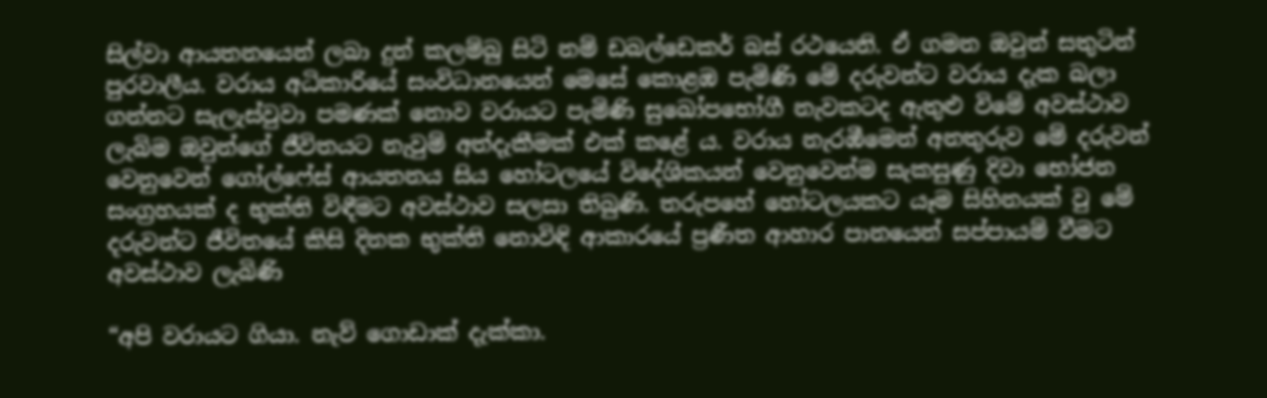සිල්වා ආයතනයෙන් ලබා දුන් කලම්බු සිටි නම් ඩබල්ඩෙකර් බස් රථයෙනි. ඒ ගමන ඔවුන් සතුටින් පුරවාලීය. වරාය අධිකාරියේ සංවිධානයෙන් මෙසේ කොළඹ පැමිණි මේ දරුවන්ට වරාය දැක බලා ගන්නට සැලැස්වුවා පමණක් නොව වරායට පැමිණි සුඛෝපභෝගී නැවකටද ඇතුළු විමේ අවස්ථාව ලැබිම ඔවුන්ගේ ජීවිතයට නැවුම් අත්දැකීමක් එක් කළේ ය. වරාය නැරඹීමෙන් අනතුරුව මේ දරුවන් වෙනුවෙන් ගෝල්ෆේස් ආයතනය සිය හෝටලයේ විදේශිකයන් වෙනුවෙන්ම සැකසුණු දිවා භෝජන සංග්‍රහයක් ද භුක්ති විඳීමට අවස්ථාව සලසා තිබුණි. තරුපහේ හෝටලයකට යෑම සිහිනයක් වු මේ දරුවන්ට ජීවිතයේ කිසි දිනක භුක්ති නොවිඳි ආකාරයේ ප්‍රණීත ආහාර පානයෙන් සප්පායම් වීමට අවස්ථාව ලැබිණි

“අපි වරායට ගියා. නැව් ගොඩාක් දැක්කා.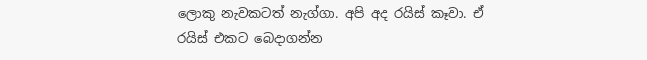ලොකු නැවකටත් නැග්ගා. අපි අද රයිස් කෑවා. ඒ රයිස් එකට බෙදාගන්න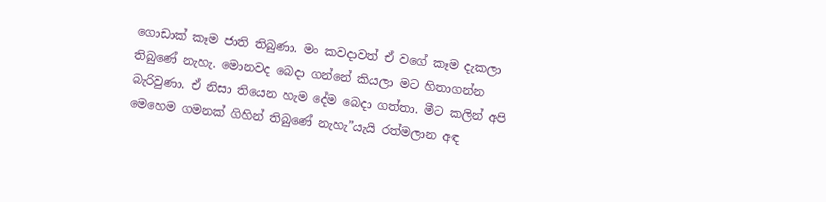ගොඩාක් කෑම ජාති තිබුණා. මං කවදාවත් ඒ වගේ කෑම දැකලා තිබුණේ නැහැ. මොනවද බෙදා ගන්නේ කියලා මට හිතාගන්න බැරිවුණා. ඒ නිසා තියෙන හැම දේම බෙදා ගත්තා. මීට කලින් අපි මෙහෙම ගමනක් ගිහින් තිබුණේ නැහැ”යැයි රත්මලාන අඳ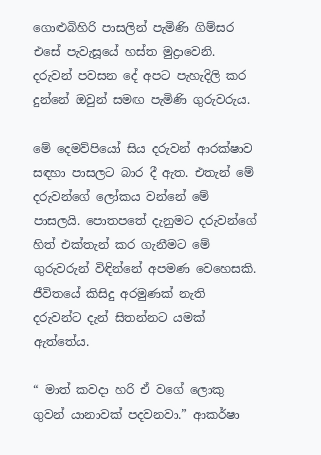ගොළුබිහිරි පාසලින් පැමිණි ගිම්සර එසේ පැවැසූයේ හස්ත මුද්‍රාවෙනි. දරුවන් පවසන දේ අපට පැහැදිලි කර දුන්නේ ඔවුන් සමඟ පැමිණි ගුරුවරුය.

මේ දෙමව්පියෝ සිය දරුවන් ආරක්ෂාව සඳහා පාසලට බාර දී ඇත. එතැන් මේ දරුවන්ගේ ලෝකය වන්නේ මේ පාසලයි. පොතපතේ දැනුමට දරුවන්ගේ හිත් එක්තැන් කර ගැනීමට මේ ගුරුවරුන් විඳින්නේ අපමණ වෙහෙසකි. ජීවිතයේ කිසිදු අරමුණක් නැති දරුවන්ට දැන් සිතන්නට යමක් ඇත්තේය.

“ මාත් කවදා හරි ඒ වගේ ලොකු ගුවන් යානාවක් පදවනවා.” ආකර්ෂා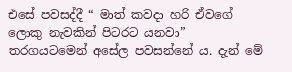එසේ පවසද්දී “ මාත් කවදා හරි ඒවගේ ලොකු නැවකින් පිටරට යනවා” තරගයටමෙන් අසේල පවසන්නේ ය. දැන් මේ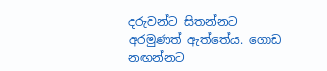දරුවන්ට සිතන්නට අරමුණත් ඇත්තේය. ගොඩ නඟන්නට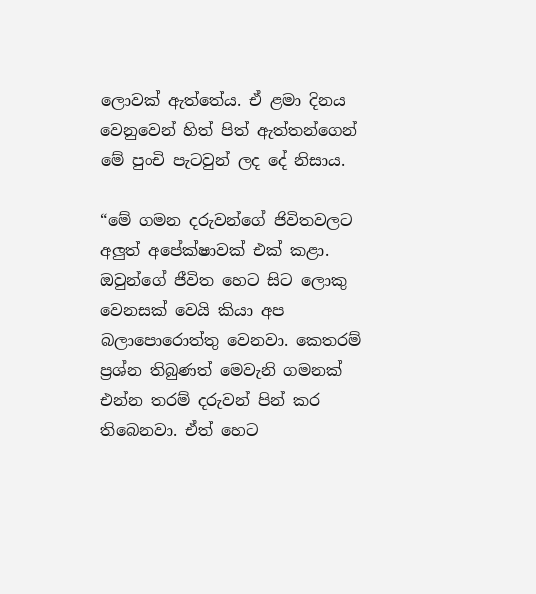ලොවක් ඇත්තේය. ඒ ළමා දිනය වෙනුවෙන් හිත් පිත් ඇත්තන්ගෙන් මේ පුංචි පැටවුන් ලද දේ නිසාය.

“මේ ගමන දරුවන්ගේ ජිවිතවලට අලුත් අපේක්ෂාවක් එක් කළා. ඔවුන්ගේ ජීවිත හෙට සිට ලොකු වෙනසක් වෙයි කියා අප බලාපොරොත්තු වෙනවා. කෙතරම් ප්‍රශ්න තිබුණත් මෙවැනි ගමනක් එන්න තරම් දරුවන් පින් කර තිබෙනවා. ඒත් හෙට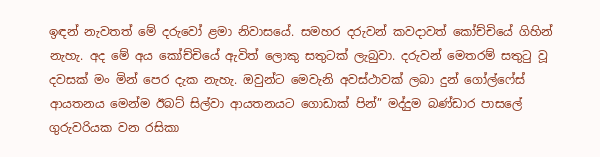ඉඳන් නැවතත් මේ දරුවෝ ළමා නිවාසයේ. සමහර දරුවන් කවදාවත් කෝච්චියේ ගිහින් නැහැ. අද මේ අය කෝච්චියේ ඇවිත් ලොකු සතුටක් ලැබුවා. දරුවන් මෙතරම් සතුටු වූ දවසක් මං මින් පෙර දැක නැහැ. ඔවුන්ට මෙවැනි අවස්ථාවක් ලබා දුන් ගෝල්ෆේස් ආයතනය මෙන්ම ඊබට් සිල්වා ආයතනයට ගොඩාක් පින්” මද්දුම බණ්ඩාර පාසලේ ගුරුවරියක වන රසිකා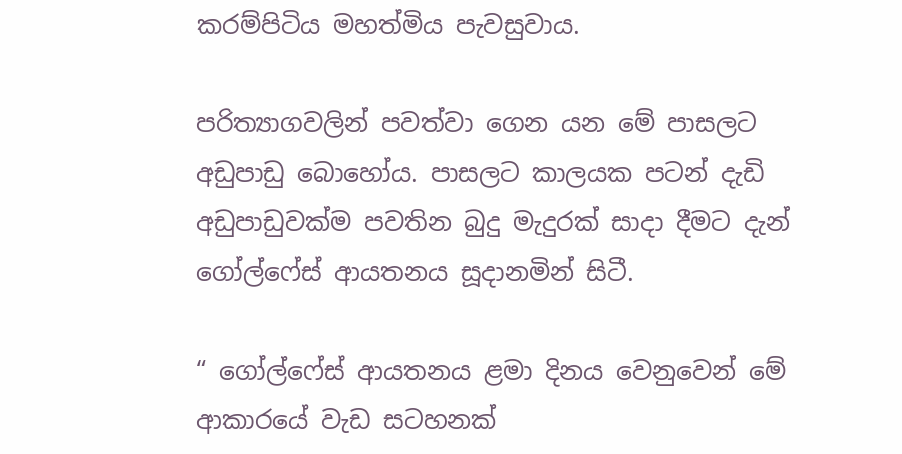කරම්පිටිය මහත්මිය පැවසුවාය.

පරිත්‍යාගවලින් පවත්වා ගෙන යන මේ පාසලට අඩුපාඩු බොහෝය. පාසලට කාලයක පටන් දැඩි අඩුපාඩුවක්ම පවතින බුදු මැදුරක් සාදා දීමට දැන් ගෝල්ෆේස් ආයතනය සූදානමින් සිටී.

“ ගෝල්ෆේස් ආයතනය ළමා දිනය වෙනුවෙන් මේ ආකාරයේ වැඩ සටහනක්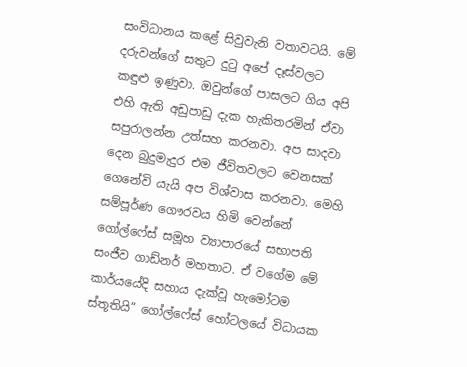සංවිධානය කළේ සිවුවැනි වතාවටයි. මේ දරුවන්ගේ සතුට දුටු අපේ දෑස්වලට කඳුළු ඉණුවා. ඔවුන්ගේ පාසලට ගිය අපි එහි ඇති අඩුපාඩු දැක හැකිතරමින් ඒවා සපුරාලන්න උත්සහ කරනවා. අප සාදවා දෙන බුදුමැදුර එම ජීවිතවලට වෙනසක් ගෙනේවි යැයි අප විශ්වාස කරනවා. මෙහි සම්පූර්ණ ගෞරවය හිමි වෙන්නේ ගෝල්ෆේස් සමූහ ව්‍යාපාරයේ සභාපති සංජීව ගාඩ්නර් මහතාට. ඒ වගේම මේ කාර්යයේදි සහාය දැක්වූ හැමෝටම ස්තූතියි” ගෝල්ෆේස් හෝටලයේ විධායක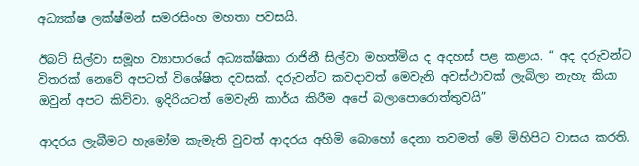අධ්‍යක්ෂ ලක්ෂ්මන් සමරසිංහ මහතා පවසයි.

ඊබට් සිල්වා සමූහ ව්‍යාපාරයේ අධ්‍යක්ෂිකා රාජිනී සිල්වා මහත්මිය ද අදහස් පළ කළාය. “ අද දරුවන්ට විතරක් නෙවේ අපටත් විශේෂිත දවසක්. දරුවන්ට කවදාවත් මෙවැනි අවස්ථාවක් ලැබිලා නැහැ කියා ඔවුන් අපට කිව්වා. ඉදිරියටත් මෙවැනි කාර්ය කිරීම අපේ බලාපොරොත්තුවයි”

ආදරය ලැබීමට හැමෝම කැමැති වුවත් ආදරය අහිමි බොහෝ දෙනා තවමත් මේ මිහිපිට වාසය කරති.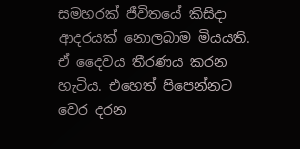සමහරක් ජීවිතයේ කිසිදා ආදරයක් නොලබාම මියයති. ඒ දෛවය තීරණය කරන හැටිය. එහෙත් පිපෙන්නට වෙර දරන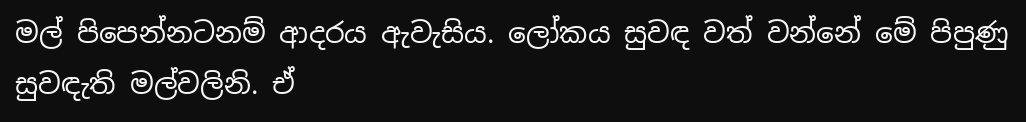මල් පිපෙන්නටනම් ආදරය ඇවැසිය. ලෝකය සුවඳ වත් වන්නේ මේ පිපුණු සුවඳැති මල්වලිනි. ඒ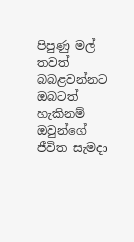පිපුණු මල් තවත් බබළවන්නට ඔබටත් හැකිනම් ඔවුන්ගේ ජීවිත සැමදා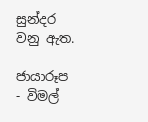සුන්දර වනු ඇත.

ජායාරූප - විමල්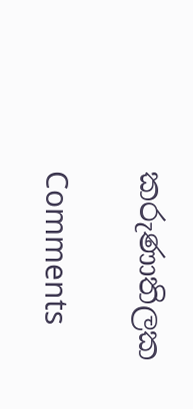කරුණාතිලක

Comments